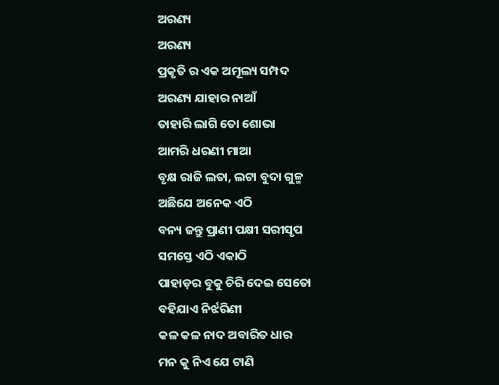ଅରଣ୍ୟ
ଅରଣ୍ୟ
ପ୍ରକୃତି ର ଏକ ଅମୂଲ୍ୟ ସମ୍ପଦ
ଅରଣ୍ୟ ଯାହାର ନାଆଁ
ତାହାରି ଲାଗି ତୋ ଶୋଭା
ଆମରି ଧରଣୀ ମାଆ
ବୃକ୍ଷ ରାଜି ଲତା, ଲଟା ବୁଦା ଗୁଳ୍ମ
ଅଛିଯେ ଅନେକ ଏଠି
ବନ୍ୟ ଜନ୍ତୁ ପ୍ରାଣୀ ପକ୍ଷୀ ସରୀସୃପ
ସମସ୍ତେ ଏଠି ଏକାଠି
ପାହାଡ଼ର ବୁକୁ ଚିରି ଦେଇ ସେତୋ
ବହିଯାଏ ନିର୍ଝରିଣୀ
କଳ କଳ ନାଦ ଅବାରିତ ଧାର
ମନ କୁ ନିଏ ଯେ ଟାଣି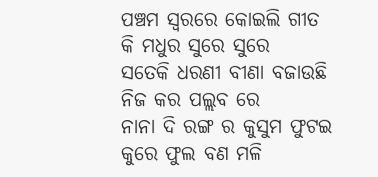ପଞ୍ଚମ ସ୍ଵରରେ କୋଇଲି ଗୀତ
କି ମଧୁର ସୁରେ ସୁରେ
ସତେକି ଧରଣୀ ବୀଣା ବଜାଉଛି
ନିଜ କର ପଲ୍ଲବ ରେ
ନାନା ଦି ରଙ୍ଗ ର କୁସୁମ ଫୁଟଇ
କୁରେ ଫୁଲ ବଣ ମଳି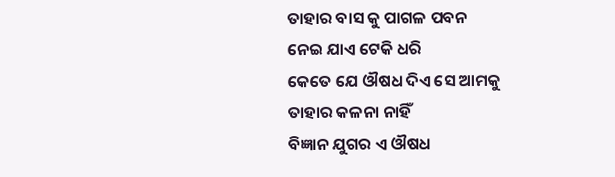ତାହାର ବାସ କୁ ପାଗଳ ପବନ
ନେଇ ଯାଏ ଟେକି ଧରି
କେତେ ଯେ ଔଷଧ ଦିଏ ସେ ଆମକୁ
ତାହାର କଳନା ନାହିଁ
ବିଜ୍ଞାନ ଯୁଗର ଏ ଔଷଧ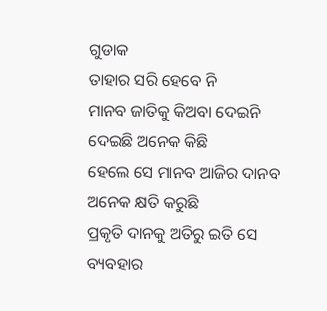ଗୁଡାକ
ତାହାର ସରି ହେବେ ନି
ମାନବ ଜାତିକୁ କିଅବା ଦେଇନି
ଦେଇଛି ଅନେକ କିଛି
ହେଲେ ସେ ମାନବ ଆଜିର ଦାନବ
ଅନେକ କ୍ଷତି କରୁଛି
ପ୍ରକୃତି ଦାନକୁ ଅତିରୁ ଇତି ସେ
ବ୍ୟବହାର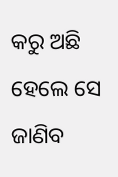କରୁ ଅଛି
ହେଲେ ସେ ଜାଣିବ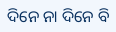ଦିନେ ନା ଦିନେ ବି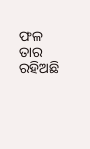ଫଳ ତାର ରହିଅଛି